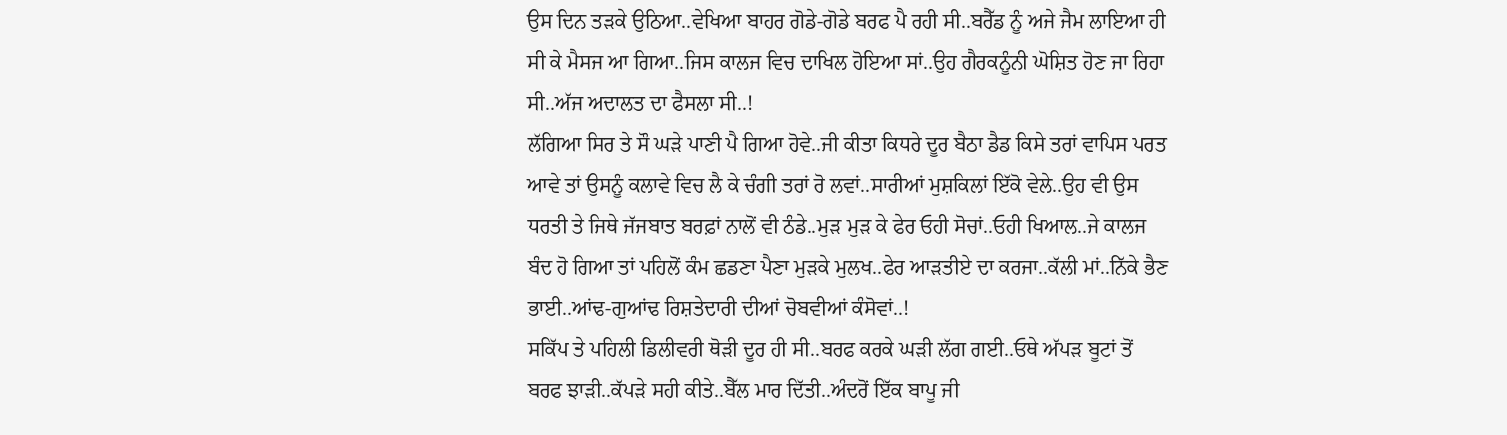ਉਸ ਦਿਨ ਤੜਕੇ ਉਠਿਆ..ਵੇਖਿਆ ਬਾਹਰ ਗੋਡੇ-ਗੋਡੇ ਬਰਫ ਪੈ ਰਹੀ ਸੀ..ਬਰੈੱਡ ਨੂੰ ਅਜੇ ਜੈਮ ਲਾਇਆ ਹੀ ਸੀ ਕੇ ਮੈਸਜ ਆ ਗਿਆ..ਜਿਸ ਕਾਲਜ ਵਿਚ ਦਾਖਿਲ ਹੋਇਆ ਸਾਂ..ਉਹ ਗੈਰਕਨੂੰਨੀ ਘੋਸ਼ਿਤ ਹੋਣ ਜਾ ਰਿਹਾ ਸੀ..ਅੱਜ ਅਦਾਲਤ ਦਾ ਫੈਸਲਾ ਸੀ..!
ਲੱਗਿਆ ਸਿਰ ਤੇ ਸੌ ਘੜੇ ਪਾਣੀ ਪੈ ਗਿਆ ਹੋਵੇ..ਜੀ ਕੀਤਾ ਕਿਧਰੇ ਦੂਰ ਬੈਠਾ ਡੈਡ ਕਿਸੇ ਤਰਾਂ ਵਾਪਿਸ ਪਰਤ ਆਵੇ ਤਾਂ ਉਸਨੂੰ ਕਲਾਵੇ ਵਿਚ ਲੈ ਕੇ ਚੰਗੀ ਤਰਾਂ ਰੋ ਲਵਾਂ..ਸਾਰੀਆਂ ਮੁਸ਼ਕਿਲਾਂ ਇੱਕੋ ਵੇਲੇ..ਉਹ ਵੀ ਉਸ ਧਰਤੀ ਤੇ ਜਿਥੇ ਜੱਜਬਾਤ ਬਰਫ਼ਾਂ ਨਾਲੋਂ ਵੀ ਠੰਡੇ..ਮੁੜ ਮੁੜ ਕੇ ਫੇਰ ਓਹੀ ਸੋਚਾਂ..ਓਹੀ ਖਿਆਲ..ਜੇ ਕਾਲਜ ਬੰਦ ਹੋ ਗਿਆ ਤਾਂ ਪਹਿਲੋਂ ਕੰਮ ਛਡਣਾ ਪੈਣਾ ਮੁੜਕੇ ਮੁਲਖ..ਫੇਰ ਆੜਤੀਏ ਦਾ ਕਰਜਾ..ਕੱਲੀ ਮਾਂ..ਨਿੱਕੇ ਭੈਣ ਭਾਈ..ਆਂਢ-ਗੁਆਂਢ ਰਿਸ਼ਤੇਦਾਰੀ ਦੀਆਂ ਚੋਬਵੀਆਂ ਕੰਸੋਵਾਂ..!
ਸਕਿੱਪ ਤੇ ਪਹਿਲੀ ਡਿਲੀਵਰੀ ਥੋੜੀ ਦੂਰ ਹੀ ਸੀ..ਬਰਫ ਕਰਕੇ ਘੜੀ ਲੱਗ ਗਈ..ਓਥੇ ਅੱਪੜ ਬੂਟਾਂ ਤੋਂ ਬਰਫ ਝਾੜੀ..ਕੱਪੜੇ ਸਹੀ ਕੀਤੇ..ਬੈੱਲ ਮਾਰ ਦਿੱਤੀ..ਅੰਦਰੋਂ ਇੱਕ ਬਾਪੂ ਜੀ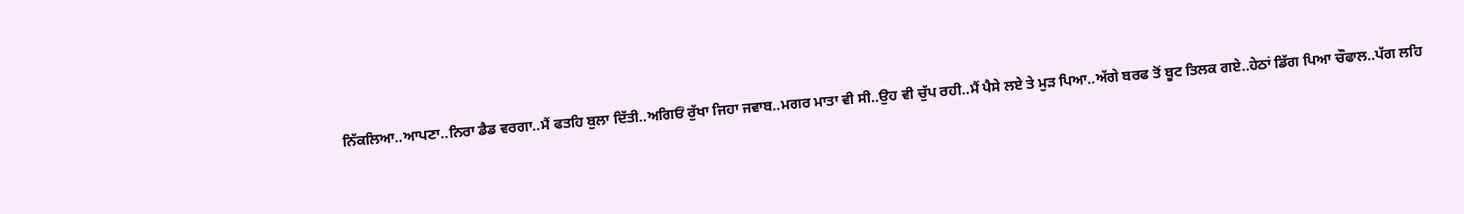ਨਿੱਕਲਿਆ..ਆਪਣਾ..ਨਿਰਾ ਡੈਡ ਵਰਗਾ..ਮੈਂ ਫਤਹਿ ਬੁਲਾ ਦਿੱਤੀ..ਅਗਿਓਂ ਰੁੱਖਾ ਜਿਹਾ ਜਵਾਬ..ਮਗਰ ਮਾਤਾ ਵੀ ਸੀ..ਉਹ ਵੀ ਚੁੱਪ ਰਹੀ..ਮੈਂ ਪੈਸੇ ਲਏ ਤੇ ਮੁੜ ਪਿਆ..ਅੱਗੇ ਬਰਫ ਤੋਂ ਬੂਟ ਤਿਲਕ ਗਏ..ਹੇਠਾਂ ਡਿੱਗ ਪਿਆ ਚੌਫਾਲ..ਪੱਗ ਲਹਿ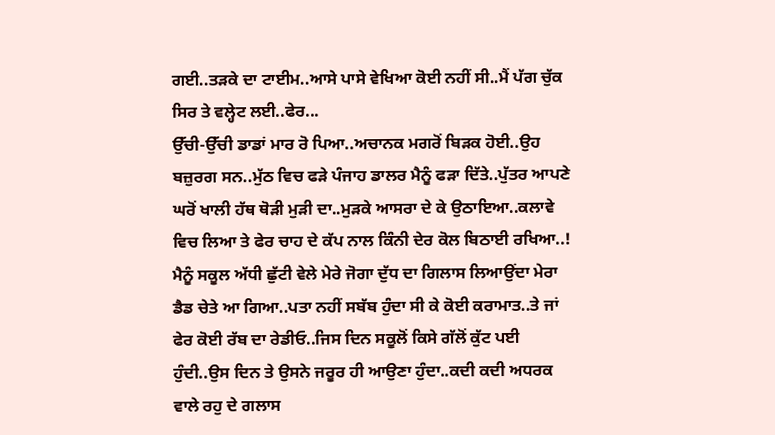ਗਈ..ਤੜਕੇ ਦਾ ਟਾਈਮ..ਆਸੇ ਪਾਸੇ ਵੇਖਿਆ ਕੋਈ ਨਹੀਂ ਸੀ..ਮੈਂ ਪੱਗ ਚੁੱਕ ਸਿਰ ਤੇ ਵਲ੍ਹੇਟ ਲਈ..ਫੇਰ...
ਉੱਚੀ-ਉੱਚੀ ਡਾਡਾਂ ਮਾਰ ਰੋ ਪਿਆ..ਅਚਾਨਕ ਮਗਰੋਂ ਬਿੜਕ ਹੋਈ..ਉਹ ਬਜ਼ੁਰਗ ਸਨ..ਮੁੱਠ ਵਿਚ ਫੜੇ ਪੰਜਾਹ ਡਾਲਰ ਮੈਨੂੰ ਫੜਾ ਦਿੱਤੇ..ਪੁੱਤਰ ਆਪਣੇ ਘਰੋਂ ਖਾਲੀ ਹੱਥ ਥੋੜੀ ਮੁੜੀ ਦਾ..ਮੁੜਕੇ ਆਸਰਾ ਦੇ ਕੇ ਉਠਾਇਆ..ਕਲਾਵੇ ਵਿਚ ਲਿਆ ਤੇ ਫੇਰ ਚਾਹ ਦੇ ਕੱਪ ਨਾਲ ਕਿੰਨੀ ਦੇਰ ਕੋਲ ਬਿਠਾਈ ਰਖਿਆ..!
ਮੈਨੂੰ ਸਕੂਲ ਅੱਧੀ ਛੁੱਟੀ ਵੇਲੇ ਮੇਰੇ ਜੋਗਾ ਦੁੱਧ ਦਾ ਗਿਲਾਸ ਲਿਆਉਂਦਾ ਮੇਰਾ ਡੈਡ ਚੇਤੇ ਆ ਗਿਆ..ਪਤਾ ਨਹੀਂ ਸਬੱਬ ਹੁੰਦਾ ਸੀ ਕੇ ਕੋਈ ਕਰਾਮਾਤ..ਤੇ ਜਾਂ ਫੇਰ ਕੋਈ ਰੱਬ ਦਾ ਰੇਡੀਓ..ਜਿਸ ਦਿਨ ਸਕੂਲੋਂ ਕਿਸੇ ਗੱਲੋਂ ਕੁੱਟ ਪਈ ਹੁੰਦੀ..ਉਸ ਦਿਨ ਤੇ ਉਸਨੇ ਜਰੂਰ ਹੀ ਆਉਣਾ ਹੁੰਦਾ..ਕਦੀ ਕਦੀ ਅਧਰਕ ਵਾਲੇ ਰਹੁ ਦੇ ਗਲਾਸ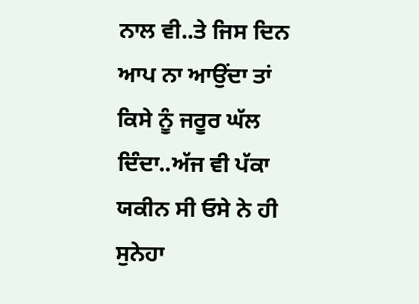ਨਾਲ ਵੀ..ਤੇ ਜਿਸ ਦਿਨ ਆਪ ਨਾ ਆਉਂਦਾ ਤਾਂ ਕਿਸੇ ਨੂੰ ਜਰੂਰ ਘੱਲ ਦਿੰਦਾ..ਅੱਜ ਵੀ ਪੱਕਾ ਯਕੀਨ ਸੀ ਓਸੇ ਨੇ ਹੀ ਸੁਨੇਹਾ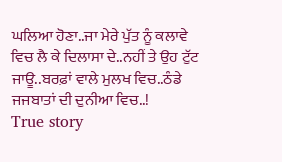ਘਲਿਆ ਹੋਣਾ..ਜਾ ਮੇਰੇ ਪੁੱਤ ਨੂੰ ਕਲਾਵੇ ਵਿਚ ਲੈ ਕੇ ਦਿਲਾਸਾ ਦੇ..ਨਹੀਂ ਤੇ ਉਹ ਟੁੱਟ ਜਾਊ..ਬਰਫ਼ਾਂ ਵਾਲੇ ਮੁਲਖ ਵਿਚ..ਠੰਡੇ ਜਜਬਾਤਾਂ ਦੀ ਦੁਨੀਆ ਵਿਚ..!
True story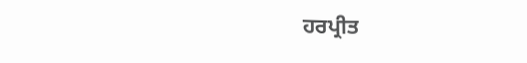ਹਰਪ੍ਰੀਤ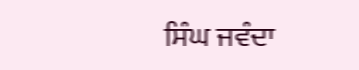ਸਿੰਘ ਜਵੰਦਾ